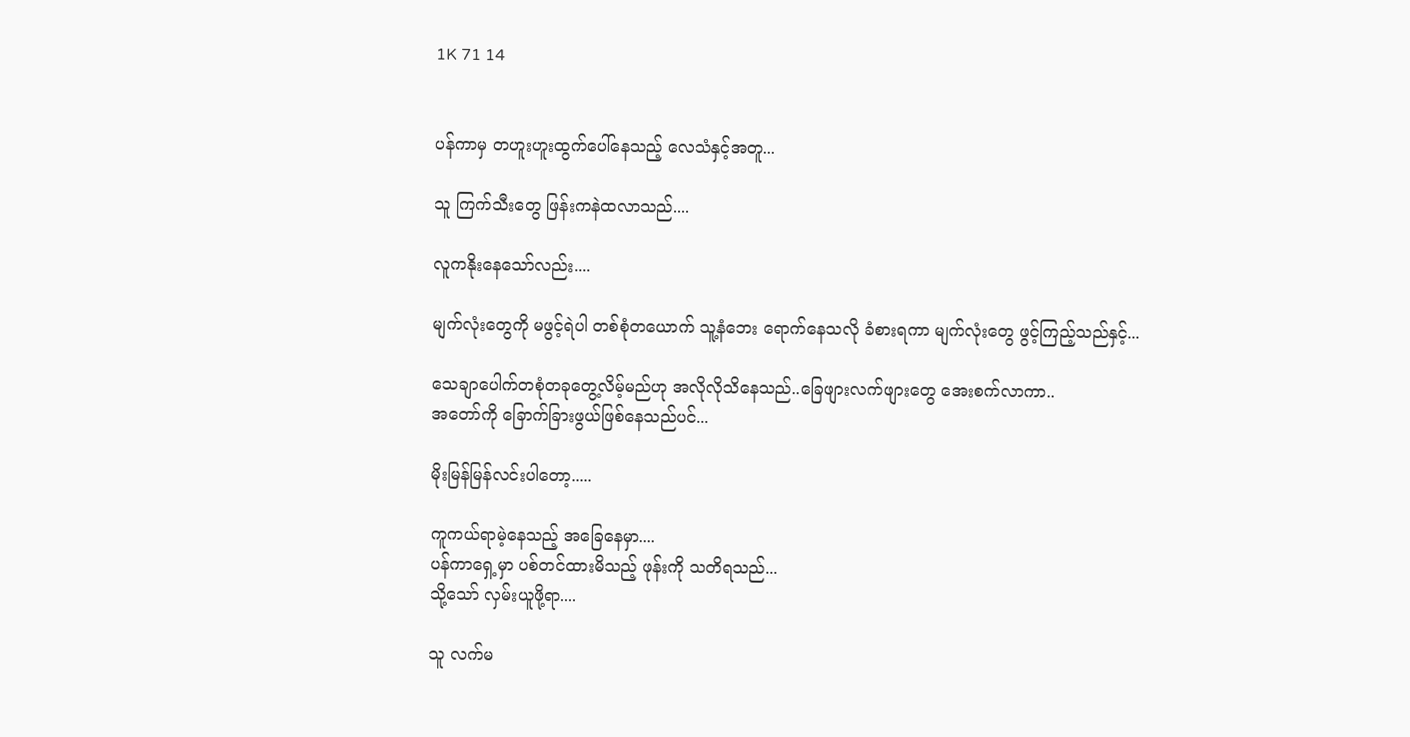1K 71 14


ပန်ကာမှ တဟူးဟူးထွက်ပေါ်နေသည့် လေသံနှင့်အတူ...

သူ ကြက်သီးတွေ ဖြန်းကနဲထလာသည်....

လူကနိုးနေသော်လည်း....

မျက်လုံးတွေကို မဖွင့်ရဲပါ တစ်စုံတယောက် သူ့နံဘေး ရောက်နေသလို ခံစားရကာ မျက်လုံးတွေ ဖွင့်ကြည့်သည်နှင့်...

သေချာပေါက်တစုံတခုတွေ့လိမ့်မည်ဟု အလိုလိုသိနေသည်..ခြေဖျားလက်ဖျားတွေ အေးစက်လာကာ..
အတော်ကို ခြောက်ခြားဖွယ်ဖြစ်နေသည်ပင်...

မိုးမြန်မြန်လင်းပါတော့.....

ကူကယ်ရာမဲ့နေသည့် အခြေနေမှာ....
ပန်ကာရှေ့မှာ ပစ်တင်ထားမိသည့် ဖုန်းကို သတိရသည်...
သို့သော် လှမ်းယူဖို့ရာ....

သူ လက်မ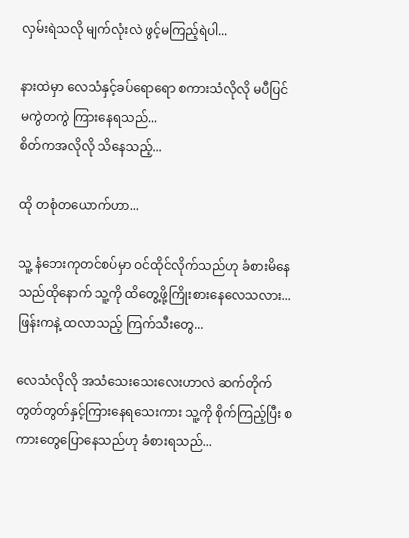လှမ်းရဲသလို မျက်လုံးလဲ ဖွင့်မကြည့်ရဲပါ...

နားထဲမှာ လေသံနှင့်ခပ်ရောရော စကားသံလိုလို မပီပြင် မကွဲတကွဲ ကြားနေရသည်...
စိတ်ကအလိုလို သိနေသည့်...

ထို တစုံတယောက်ဟာ...

သူ့ နံဘေးကုတင်စပ်မှာ ဝင်ထိုင်လိုက်သည်ဟု ခံစားမိနေသည်ထိုနောက် သူ့ကို ထိတွေ့ဖို့ကြိုးစားနေလေသလား...
ဖြန်းကနဲ့ ထလာသည့် ကြက်သီးတွေ...

လေသံလိုလို အသံသေးသေးလေးဟာလဲ ဆက်တိုက် တွတ်တွတ်နှင့်ကြားနေရသေးကား သူ့ကို စိုက်ကြည့်ပြီး စကားတွေပြောနေသည်ဟု ခံစားရသည်...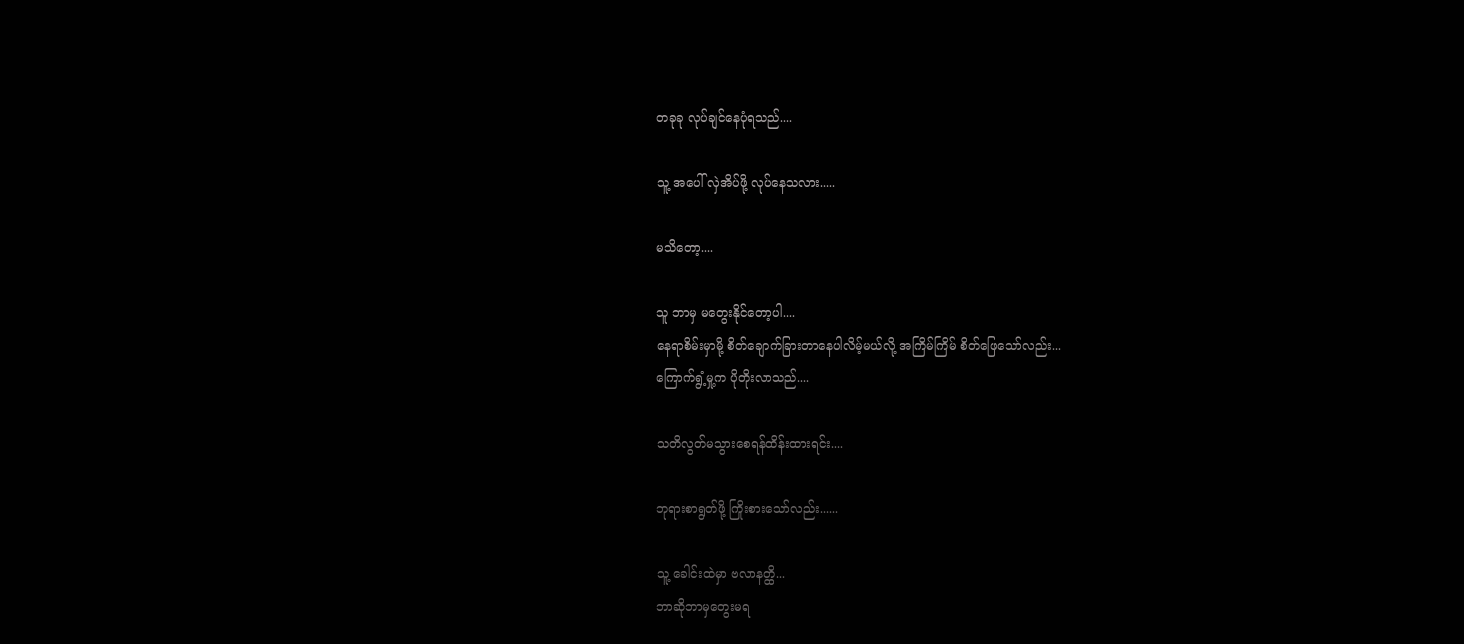တခုခု လုပ်ချင်နေပုံရသည်....

သူ့ အပေါ် လှဲအိပ်ဖို့ လုပ်နေသလား.....

မသိတော့....

သူ ဘာမှ မတွေးနိုင်တော့ပါ....
နေရာစိမ်းမှာမို့ စိတ်ချောက်ခြားတာနေပါလိမ့်မယ်လို့ အကြိမ်ကြိမ် စိတ်ဖြေသော်လည်း...
ကြောက်ရွံ့မှု့က ပိုတိုးလာသည်....

သတိလွတ်မသွားစေရန်ထိန်းထားရင်း....

ဘုရားစာရွတ်ဖို့ ကြိုးစားသော်လည်း......

သူ့ ခေါင်းထဲမှာ ဗလာနတ္ထိ...
ဘာဆိုဘာမှတွေးမရ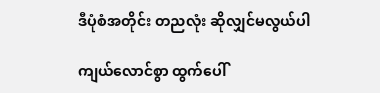ဒီပုံစံအတိုင်း တညလုံး ဆိုလျှင်မလွယ်ပါ

ကျယ်လောင်စွာ ထွက်ပေါ်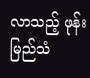လာသည့် ဖုန်းမြည်သံ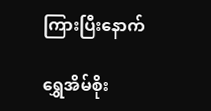ကြားပြီးနောက်

ရွှေအိမ်စိုး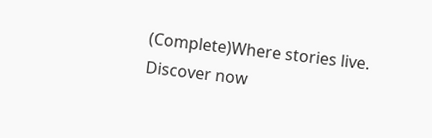(Complete)Where stories live. Discover now